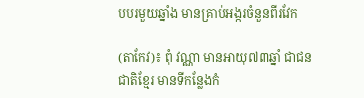បបរមួយឆ្នាំង មានគ្រាប់អង្ករចំនួនពីរវែក

(តាកែវ)៖ ពុំ វណ្ណា មានអាយុ៧៣ឆ្នាំ ជាជនជាតិខ្មែរ មានទីកន្លែងកំ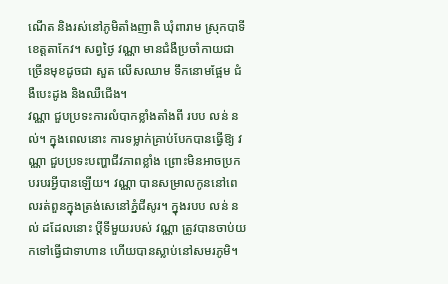ណើត និងរស់នៅភូមិតាំងញាតិ ឃុំពារាម ស្រុកបាទី ខេត្តតាកែវ។ សព្វថ្ងៃ វណ្ណា មានជំងឺប្រចាំកាយជាច្រើនមុខដូចជា សួត លើសឈាម ទឹកនោមផ្អែម ជំងឺបេះដូង និងឈឺជើង។
វណ្ណា ជួបប្រទះការលំបាកខ្លាំងតាំងពី របប លន់ នល់។ ក្នុងពេលនោះ ការទម្លាក់គ្រាប់បែកបានធ្វើឱ្យ វណ្ណា ជួបប្រទះបញ្ហាជីវភាពខ្លាំង ព្រោះមិនអាចប្រកបរបរអ្វីបានឡើយ។ វណ្ណា បានសម្រាលកូននៅពេលរត់ពួនក្នុងត្រង់សេនៅភ្នំជីសូរ។ ក្នុងរបប លន់ នល់ ដដែលនោះ ប្តីទីមួយរបស់ វណ្ណា ត្រូវបានចាប់យកទៅធ្វើជាទាហាន ហើយបានស្លាប់នៅសមរភូមិ។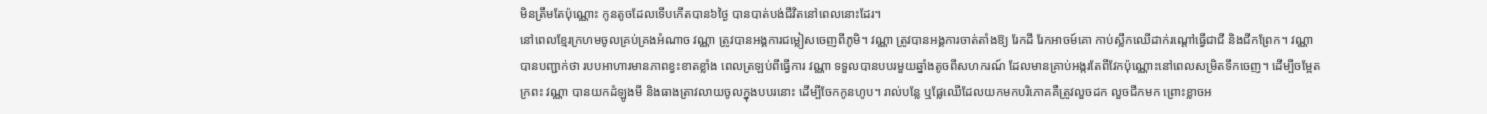មិនត្រឹមតែប៉ុណ្ណោះ កូនតូចដែលទើបកើតបាន៦ថ្ងៃ បានបាត់បង់ជីវិតនៅពេលនោះដែរ។
នៅពេលខ្មែរក្រហមចូលគ្រប់គ្រងអំណាច វណ្ណា ត្រូវបានអង្គការជម្លៀសចេញពីភូមិ។ វណ្ណា ត្រូវបានអង្គការចាត់តាំងឱ្យ រែកដី រែកអាចម៍គោ កាប់ស្លឹកឈើដាក់រណ្តៅធ្វើជាជី និងជីកព្រែក។ វណ្ណា បានបញ្ជាក់ថា របបអាហារមានភាពខ្វះខាតខ្លាំង ពេលត្រឡប់ពីធ្វើការ វណ្ណា ទទួលបានបបរមួយឆ្នាំងតូចពីសហករណ៍ ដែលមានគ្រាប់អង្ករតែពីវែកប៉ុណ្ណោះនៅពេលសម្រិតទឹកចេញ។ ដើម្បីចម្អែតក្រពះ វណ្ណា បានយកដំឡូងមី និងធាងត្រាវលាយចូលក្នុងបបរនោះ ដើម្បីចែកកូនហូប។ រាល់បន្លែ ឬផ្លែឈើដែលយកមកបរិភោគគឺត្រូវលួចដក លួចជីកមក ព្រោះខ្លាចអ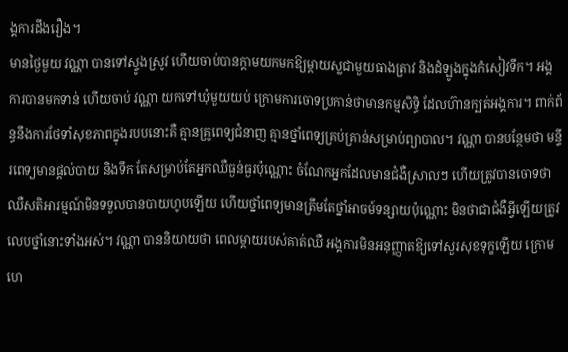ង្គការដឹងរឿង។
មានថ្ងៃមួយ វណ្ណា បានទៅស្ទូងស្រូវ ហើយចាប់បានក្តាមយកមកឱ្យម្តាយស្លជាមួយធាងត្រាវ និងដំឡូងក្នុងកំសៀវទឹក។ អង្គការបានមកទាន់ ហើយចាប់ វណ្ណា យកទៅឃុំមួយយប់ ក្រោមការចោទប្រកាន់ថាមានកម្មសិទ្ធិ ដែលហ៊ានក្បត់អង្គការ។ ពាក់ព័ន្ធនឹងការថែទាំសុខភាពក្នុងរបបនោះគឺ គ្មានគ្រូពេទ្យជំនាញ គ្មានថ្នាំពេទ្យគ្រប់គ្រាន់សម្រាប់ព្យាបាល។ វណ្ណា បានបន្ថែមថា មន្ទីរពេទ្យមានផ្តល់បាយ និងទឹក តែសម្រាប់តែអ្នកឈឺធ្ងន់ធ្ងរប៉ុណ្ណោះ ចំណែកអ្នកដែលមានជំងឺស្រាលៗ ហើយត្រូវបានចោទថាឈឺសតិអារម្មណ៍មិនទទួលបានបាយហូបឡើយ ហើយថ្នាំពេទ្យមានត្រឹមតែថ្នាំអាចម៍ទន្សាយប៉ុណ្ណោះ មិនថាជាជំងឺអ្វីឡើយត្រូវលេបថ្នាំនោះទាំងអស់។ វណ្ណា បាននិយាយថា ពេលម្តាយរបស់គាត់ឈឺ អង្គការមិនអនុញ្ញាតឱ្យទៅសួរសុខទុក្ខឡើយ ក្រោមហេ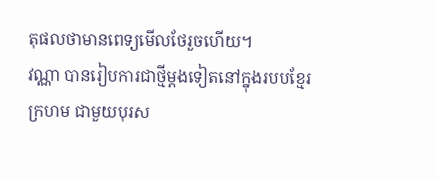តុផលថាមានពេទ្យមើលថែរួចហើយ។
វណ្ណា បានរៀបការជាថ្មីម្តងទៀតនៅក្នុងរបបខ្មែរក្រហម ជាមួយបុរស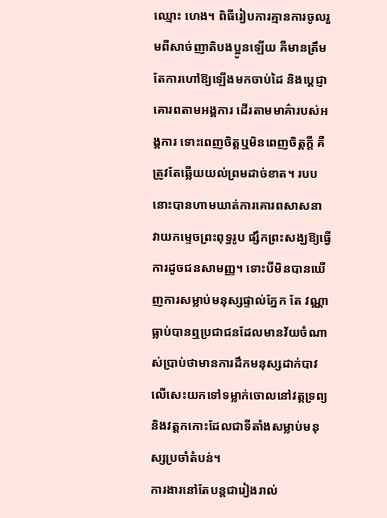ឈ្មោះ ហេង។ ពិធីរៀបការគ្មានការចូលរួមពីសាច់ញាតិបងប្អូនឡើយ គឺមានត្រឹមតែការហៅឱ្យឡើងមកចាប់ដៃ និងប្តេជ្ញាគោរពតាមអង្គការ ដើរតាមមាគ៌ារបស់អង្គការ ទោះពេញចិត្តឬមិនពេញចិត្តក្តី គឺត្រូវតែឆ្លើយយល់ព្រមដាច់ខាត។ របបនោះបានហាមឃាត់ការគោរពសាសនា វាយកម្ទេចព្រះពុទ្ធរូប ផ្សឹកព្រះសង្ឃឱ្យធ្វើការដូចជនសាមញ្ញ។ ទោះបីមិនបានឃើញការសម្លាប់មនុស្សផ្ទាល់ភ្នែក តែ វណ្ណា ធ្លាប់បានឮប្រជាជនដែលមានវ័យចំណាស់ប្រាប់ថាមានការដឹកមនុស្សដាក់បាវលើសេះយកទៅទម្លាក់ចោលនៅវត្តទ្រព្យ និងវត្តកកោះដែលជាទីតាំងសម្លាប់មនុស្សប្រចាំតំបន់។
ការងារនៅតែបន្តជារៀងរាល់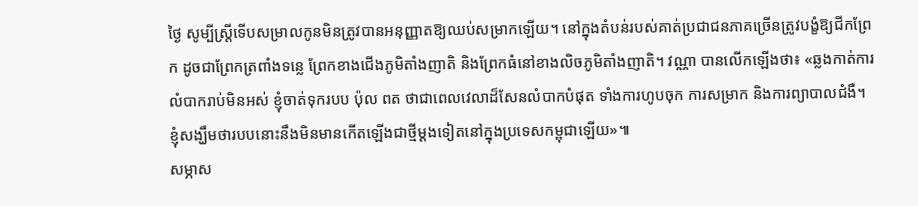ថ្ងៃ សូម្បីស្ត្រីទើបសម្រាលកូនមិនត្រូវបានអនុញ្ញាតឱ្យឈប់សម្រាកឡើយ។ នៅក្នុងតំបន់របស់គាត់ប្រជាជនភាគច្រើនត្រូវបង្ខំឱ្យជីកព្រែក ដូចជាព្រែកត្រពាំងទន្លេ ព្រែកខាងជើងភូមិតាំងញាតិ និងព្រែកធំនៅខាងលិចភូមិតាំងញាតិ។ វណ្ណា បានលើកឡើងថា៖ «ឆ្លងកាត់ការលំបាករាប់មិនអស់ ខ្ញុំចាត់ទុករបប ប៉ុល ពត ថាជាពេលវេលាដ៏សែនលំបាកបំផុត ទាំងការហូបចុក ការសម្រាក និងការព្យាបាលជំងឺ។ ខ្ញុំសង្ឃឹមថារបបនោះនឹងមិនមានកើតឡើងជាថ្មីម្តងទៀតនៅក្នុងប្រទេសកម្ពុជាឡើយ»៕
សម្ភាស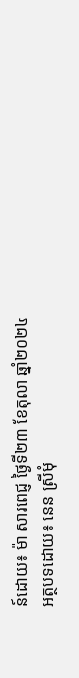ន៍ដោយ៖ ម៉ា សារពេជ្ញ ថ្ងៃទី២៣ ខែតុលា ឆ្នាំ២០២៤
អត្ថបទដោយ៖ នេន ស្រីមុំ